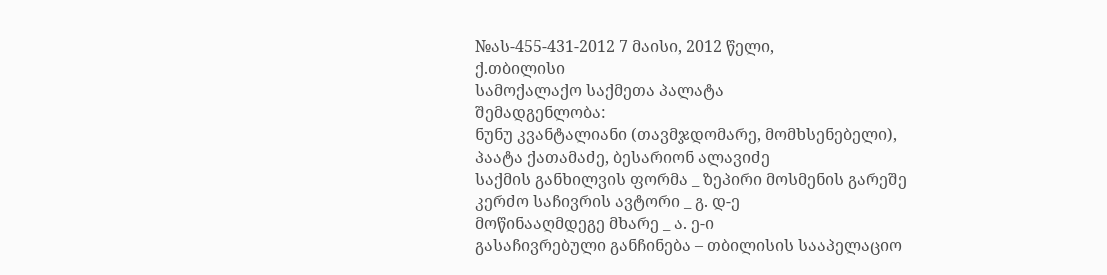№ას-455-431-2012 7 მაისი, 2012 წელი,
ქ.თბილისი
სამოქალაქო საქმეთა პალატა
შემადგენლობა:
ნუნუ კვანტალიანი (თავმჯდომარე, მომხსენებელი),
პაატა ქათამაძე, ბესარიონ ალავიძე
საქმის განხილვის ფორმა _ ზეპირი მოსმენის გარეშე
კერძო საჩივრის ავტორი _ გ. დ-ე
მოწინააღმდეგე მხარე _ ა. ე-ი
გასაჩივრებული განჩინება – თბილისის სააპელაციო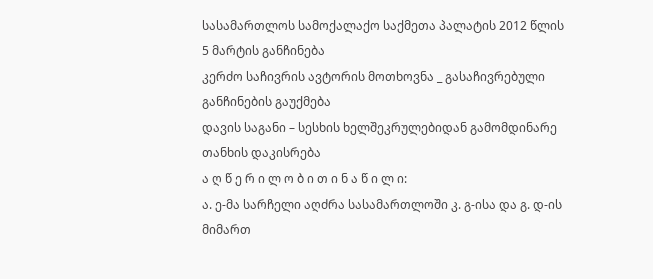სასამართლოს სამოქალაქო საქმეთა პალატის 2012 წლის 5 მარტის განჩინება
კერძო საჩივრის ავტორის მოთხოვნა _ გასაჩივრებული განჩინების გაუქმება
დავის საგანი – სესხის ხელშეკრულებიდან გამომდინარე თანხის დაკისრება
ა ღ წ ე რ ი ლ ო ბ ი თ ი ნ ა წ ი ლ ი:
ა. ე-მა სარჩელი აღძრა სასამართლოში კ. გ-ისა და გ. დ-ის მიმართ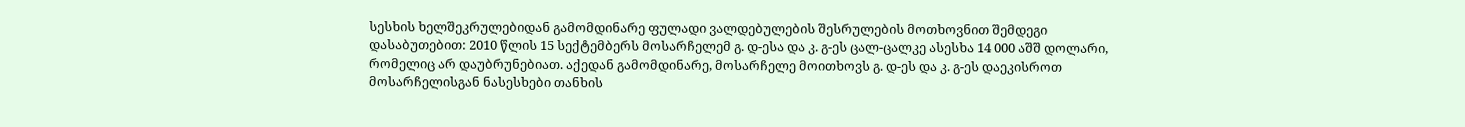სესხის ხელშეკრულებიდან გამომდინარე ფულადი ვალდებულების შესრულების მოთხოვნით შემდეგი დასაბუთებით: 2010 წლის 15 სექტემბერს მოსარჩელემ გ. დ-ესა და კ. გ-ეს ცალ-ცალკე ასესხა 14 000 აშშ დოლარი, რომელიც არ დაუბრუნებიათ. აქედან გამომდინარე, მოსარჩელე მოითხოვს გ. დ-ეს და კ. გ-ეს დაეკისროთ მოსარჩელისგან ნასესხები თანხის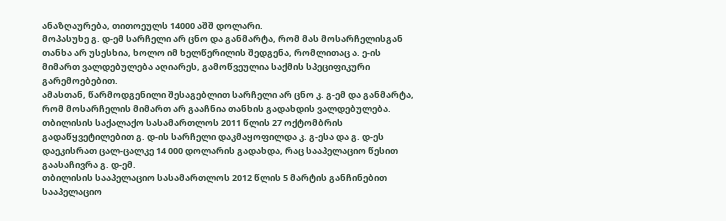ანაზღაურება, თითოეულს 14000 აშშ დოლარი.
მოპასუხე გ. დ-ემ სარჩელი არ ცნო და განმარტა, რომ მას მოსარჩელისგან თანხა არ უსესხია, ხოლო იმ ხელწერილის შედგენა, რომლითაც ა. ე-ის მიმართ ვალდებულება აღიარეს, გამოწვეულია საქმის სპეციფიკური გარემოებებით.
ამასთან, წარმოდგენილი შესაგებლით სარჩელი არ ცნო კ. გ-ემ და განმარტა, რომ მოსარჩელის მიმართ არ გააჩნია თანხის გადახდის ვალდებულება.
თბილისის საქალაქო სასამართლოს 2011 წლის 27 ოქტომბრის გადაწყვეტილებით გ. დ-ის სარჩელი დაკმაყოფილდა კ. გ-ესა და გ. დ-ეს დაეკისრათ ცალ-ცალკე 14 000 დოლარის გადახდა, რაც სააპელაციო წესით გაასაჩივრა გ. დ-ემ.
თბილისის სააპელაციო სასამართლოს 2012 წლის 5 მარტის განჩინებით სააპელაციო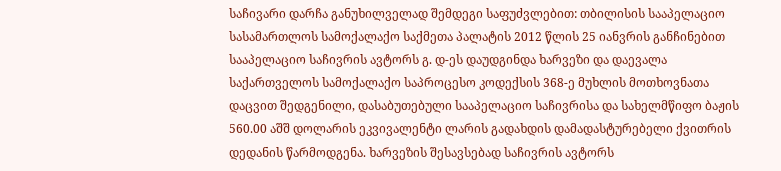საჩივარი დარჩა განუხილველად შემდეგი საფუძვლებით: თბილისის სააპელაციო სასამართლოს სამოქალაქო საქმეთა პალატის 2012 წლის 25 იანვრის განჩინებით სააპელაციო საჩივრის ავტორს გ. დ-ეს დაუდგინდა ხარვეზი და დაევალა საქართველოს სამოქალაქო საპროცესო კოდექსის 368-ე მუხლის მოთხოვნათა დაცვით შედგენილი, დასაბუთებული სააპელაციო საჩივრისა და სახელმწიფო ბაჟის 560.00 აშშ დოლარის ეკვივალენტი ლარის გადახდის დამადასტურებელი ქვითრის დედანის წარმოდგენა. ხარვეზის შესავსებად საჩივრის ავტორს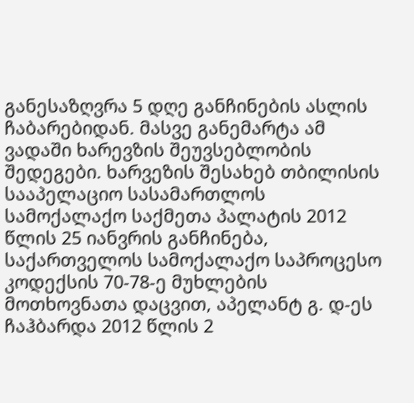განესაზღვრა 5 დღე განჩინების ასლის ჩაბარებიდან. მასვე განემარტა ამ ვადაში ხარევზის შეუვსებლობის შედეგები. ხარვეზის შესახებ თბილისის სააპელაციო სასამართლოს სამოქალაქო საქმეთა პალატის 2012 წლის 25 იანვრის განჩინება, საქართველოს სამოქალაქო საპროცესო კოდექსის 70-78-ე მუხლების მოთხოვნათა დაცვით, აპელანტ გ. დ-ეს ჩაჰბარდა 2012 წლის 2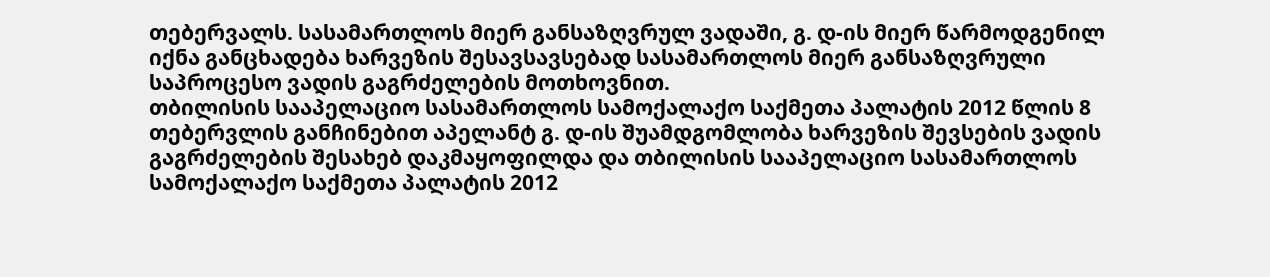თებერვალს. სასამართლოს მიერ განსაზღვრულ ვადაში, გ. დ-ის მიერ წარმოდგენილ იქნა განცხადება ხარვეზის შესავსავსებად სასამართლოს მიერ განსაზღვრული საპროცესო ვადის გაგრძელების მოთხოვნით.
თბილისის სააპელაციო სასამართლოს სამოქალაქო საქმეთა პალატის 2012 წლის 8 თებერვლის განჩინებით აპელანტ გ. დ-ის შუამდგომლობა ხარვეზის შევსების ვადის გაგრძელების შესახებ დაკმაყოფილდა და თბილისის სააპელაციო სასამართლოს სამოქალაქო საქმეთა პალატის 2012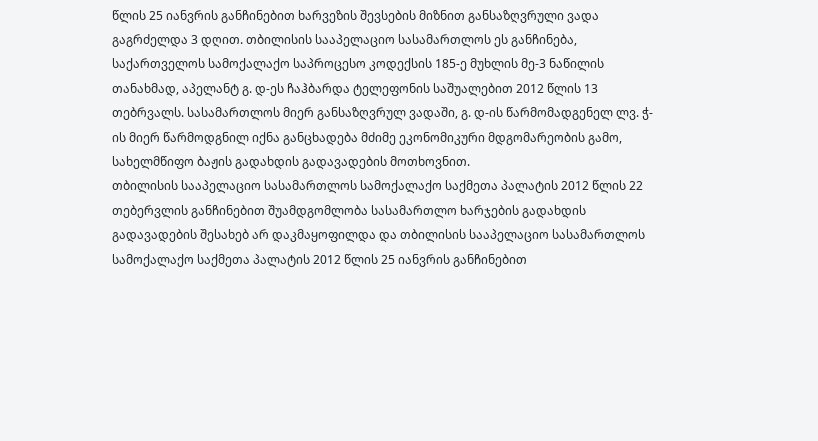წლის 25 იანვრის განჩინებით ხარვეზის შევსების მიზნით განსაზღვრული ვადა გაგრძელდა 3 დღით. თბილისის სააპელაციო სასამართლოს ეს განჩინება, საქართველოს სამოქალაქო საპროცესო კოდექსის 185-ე მუხლის მე-3 ნაწილის თანახმად, აპელანტ გ. დ-ეს ჩაჰბარდა ტელეფონის საშუალებით 2012 წლის 13 თებრვალს. სასამართლოს მიერ განსაზღვრულ ვადაში, გ. დ-ის წარმომადგენელ ლვ. ჭ-ის მიერ წარმოდგნილ იქნა განცხადება მძიმე ეკონომიკური მდგომარეობის გამო, სახელმწიფო ბაჟის გადახდის გადავადების მოთხოვნით.
თბილისის სააპელაციო სასამართლოს სამოქალაქო საქმეთა პალატის 2012 წლის 22 თებერვლის განჩინებით შუამდგომლობა სასამართლო ხარჯების გადახდის გადავადების შესახებ არ დაკმაყოფილდა და თბილისის სააპელაციო სასამართლოს სამოქალაქო საქმეთა პალატის 2012 წლის 25 იანვრის განჩინებით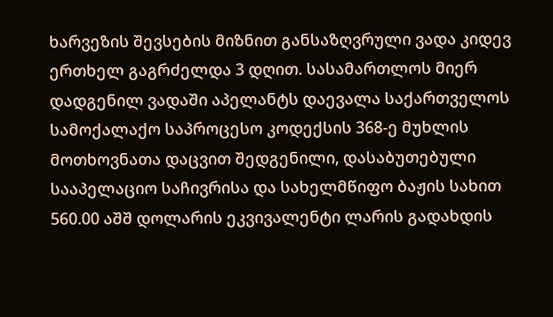ხარვეზის შევსების მიზნით განსაზღვრული ვადა კიდევ ერთხელ გაგრძელდა 3 დღით. სასამართლოს მიერ დადგენილ ვადაში აპელანტს დაევალა საქართველოს სამოქალაქო საპროცესო კოდექსის 368-ე მუხლის მოთხოვნათა დაცვით შედგენილი, დასაბუთებული სააპელაციო საჩივრისა და სახელმწიფო ბაჟის სახით 560.00 აშშ დოლარის ეკვივალენტი ლარის გადახდის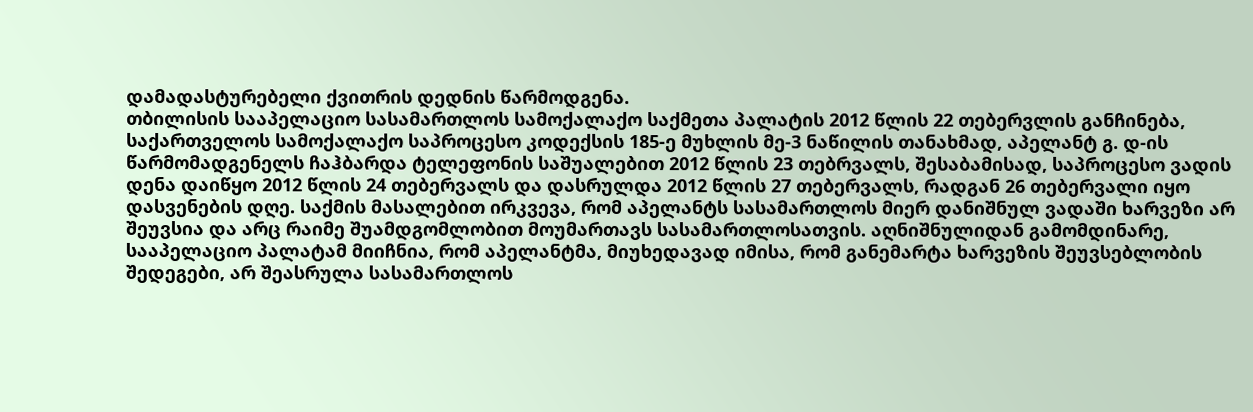დამადასტურებელი ქვითრის დედნის წარმოდგენა.
თბილისის სააპელაციო სასამართლოს სამოქალაქო საქმეთა პალატის 2012 წლის 22 თებერვლის განჩინება, საქართველოს სამოქალაქო საპროცესო კოდექსის 185-ე მუხლის მე-3 ნაწილის თანახმად, აპელანტ გ. დ-ის წარმომადგენელს ჩაჰბარდა ტელეფონის საშუალებით 2012 წლის 23 თებრვალს, შესაბამისად, საპროცესო ვადის დენა დაიწყო 2012 წლის 24 თებერვალს და დასრულდა 2012 წლის 27 თებერვალს, რადგან 26 თებერვალი იყო დასვენების დღე. საქმის მასალებით ირკვევა, რომ აპელანტს სასამართლოს მიერ დანიშნულ ვადაში ხარვეზი არ შეუვსია და არც რაიმე შუამდგომლობით მოუმართავს სასამართლოსათვის. აღნიშნულიდან გამომდინარე, სააპელაციო პალატამ მიიჩნია, რომ აპელანტმა, მიუხედავად იმისა, რომ განემარტა ხარვეზის შეუვსებლობის შედეგები, არ შეასრულა სასამართლოს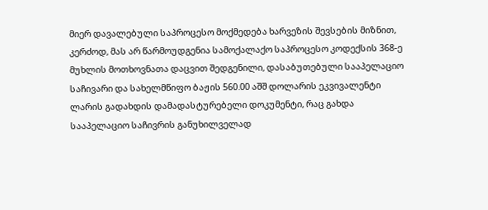მიერ დავალებული საპროცესო მოქმედება ხარვეზის შევსების მიზნით, კერძოდ, მას არ წარმოუდგენია სამოქალაქო საპროცესო კოდექსის 368-ე მუხლის მოთხოვნათა დაცვით შედგენილი, დასაბუთებული სააპელაციო საჩივარი და სახელმწიფო ბაჟის 560.00 აშშ დოლარის ეკვივალენტი ლარის გადახდის დამადასტურებელი დოკუმენტი, რაც გახდა სააპელაციო საჩივრის განუხილველად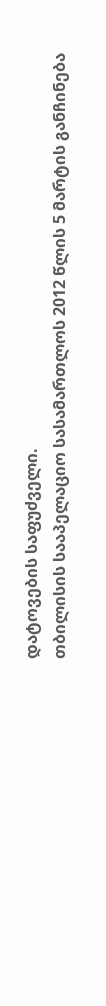დატოვების საფუძველი.
თბილისის სააპელაციო სასამართლოს 2012 წლის 5 მარტის განჩინება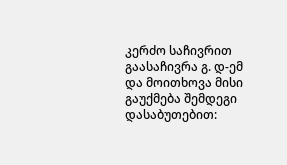კერძო საჩივრით გაასაჩივრა გ. დ-ემ და მოითხოვა მისი გაუქმება შემდეგი დასაბუთებით: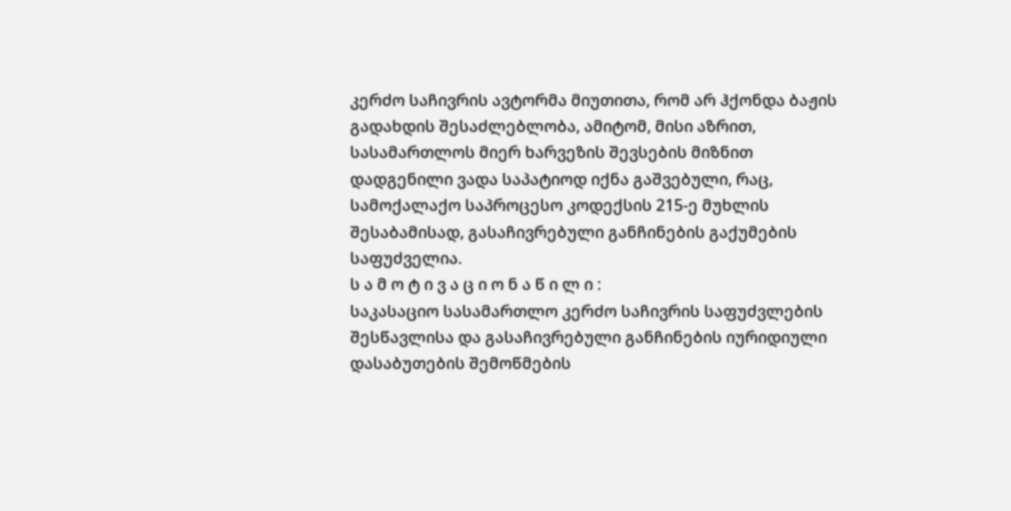კერძო საჩივრის ავტორმა მიუთითა, რომ არ ჰქონდა ბაჟის გადახდის შესაძლებლობა, ამიტომ, მისი აზრით, სასამართლოს მიერ ხარვეზის შევსების მიზნით დადგენილი ვადა საპატიოდ იქნა გაშვებული, რაც, სამოქალაქო საპროცესო კოდექსის 215-ე მუხლის შესაბამისად, გასაჩივრებული განჩინების გაქუმების საფუძველია.
ს ა მ ო ტ ი ვ ა ც ი ო ნ ა წ ი ლ ი :
საკასაციო სასამართლო კერძო საჩივრის საფუძვლების შესწავლისა და გასაჩივრებული განჩინების იურიდიული დასაბუთების შემოწმების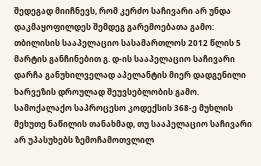შედეგად მიიჩნევს, რომ კერძო საჩივარი არ უნდა დაკმაყოფილდეს შემდეგ გარემოებათა გამო:
თბილისის სააპელაციო სასამართლოს 2012 წლის 5 მარტის განჩინებით გ. დ-ის სააპელაციო საჩივარი დარჩა განუხილველად აპელანტის მიერ დადგენილი ხარვეზის დროულად შეუვსებლობის გამო.
სამოქალაქო საპროცესო კოდექსის 368-ე მუხლის მეხუთე ნაწილის თანახმად, თუ სააპელაციო საჩივარი არ უპასუხებს ზემოჩამოთვლილ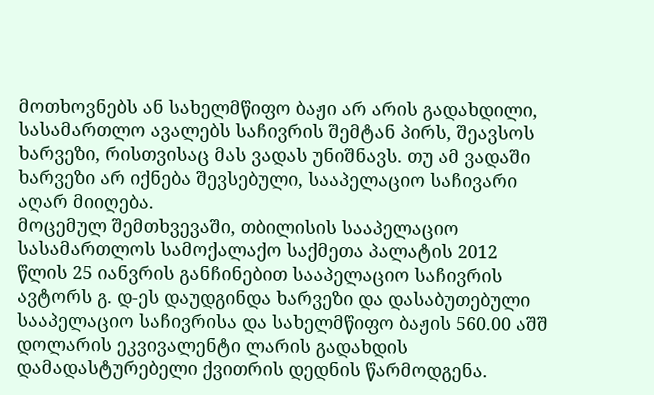მოთხოვნებს ან სახელმწიფო ბაჟი არ არის გადახდილი, სასამართლო ავალებს საჩივრის შემტან პირს, შეავსოს ხარვეზი, რისთვისაც მას ვადას უნიშნავს. თუ ამ ვადაში ხარვეზი არ იქნება შევსებული, სააპელაციო საჩივარი აღარ მიიღება.
მოცემულ შემთხვევაში, თბილისის სააპელაციო სასამართლოს სამოქალაქო საქმეთა პალატის 2012 წლის 25 იანვრის განჩინებით სააპელაციო საჩივრის ავტორს გ. დ-ეს დაუდგინდა ხარვეზი და დასაბუთებული სააპელაციო საჩივრისა და სახელმწიფო ბაჟის 560.00 აშშ დოლარის ეკვივალენტი ლარის გადახდის დამადასტურებელი ქვითრის დედნის წარმოდგენა.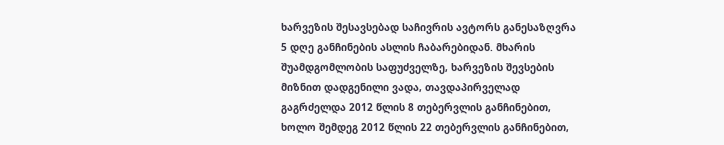ხარვეზის შესავსებად საჩივრის ავტორს განესაზღვრა 5 დღე განჩინების ასლის ჩაბარებიდან. მხარის შუამდგომლობის საფუძველზე, ხარვეზის შევსების მიზნით დადგენილი ვადა, თავდაპირველად გაგრძელდა 2012 წლის 8 თებერვლის განჩინებით, ხოლო შემდეგ 2012 წლის 22 თებერვლის განჩინებით,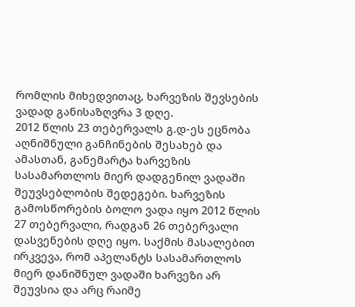რომლის მიხედვითაც, ხარვეზის შევსების ვადად განისაზღვრა 3 დღე.
2012 წლის 23 თებერვალს გ.დ-ეს ეცნობა აღნიშნული განჩინების შესახებ და ამასთან, განემარტა ხარვეზის სასამართლოს მიერ დადგენილ ვადაში შეუვსებლობის შედეგები. ხარვეზის გამოსწორების ბოლო ვადა იყო 2012 წლის 27 თებერვალი, რადგან 26 თებერვალი დასვენების დღე იყო. საქმის მასალებით ირკვევა, რომ აპელანტს სასამართლოს მიერ დანიშნულ ვადაში ხარვეზი არ შეუვსია და არც რაიმე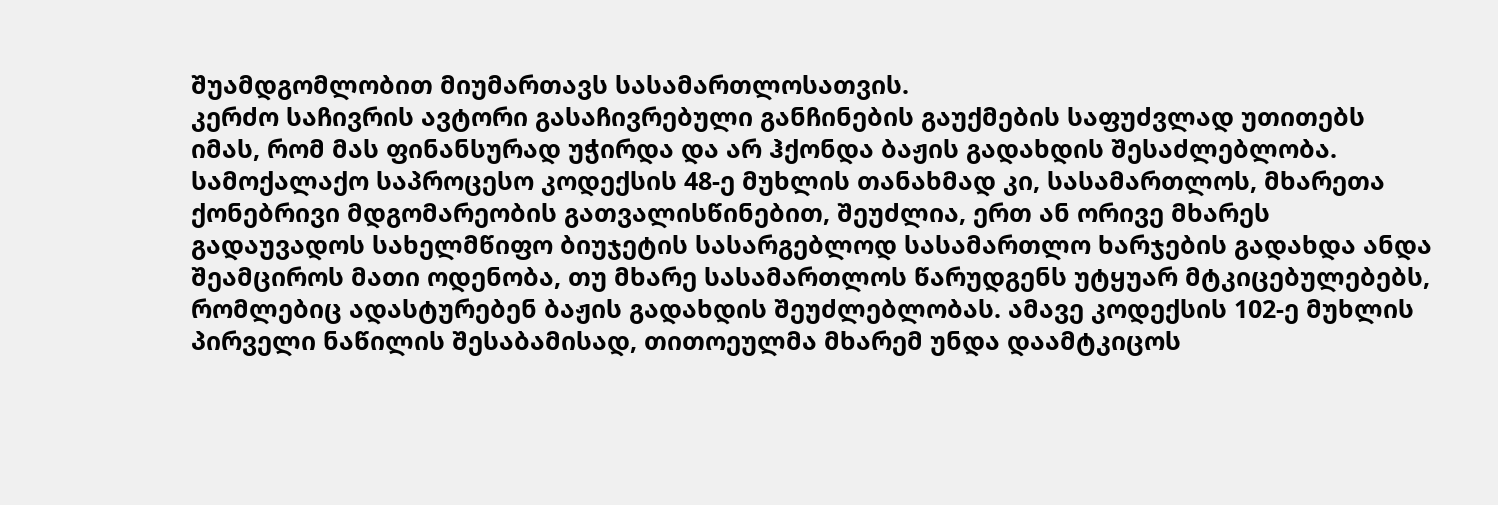შუამდგომლობით მიუმართავს სასამართლოსათვის.
კერძო საჩივრის ავტორი გასაჩივრებული განჩინების გაუქმების საფუძვლად უთითებს იმას, რომ მას ფინანსურად უჭირდა და არ ჰქონდა ბაჟის გადახდის შესაძლებლობა.
სამოქალაქო საპროცესო კოდექსის 48-ე მუხლის თანახმად კი, სასამართლოს, მხარეთა ქონებრივი მდგომარეობის გათვალისწინებით, შეუძლია, ერთ ან ორივე მხარეს გადაუვადოს სახელმწიფო ბიუჯეტის სასარგებლოდ სასამართლო ხარჯების გადახდა ანდა შეამციროს მათი ოდენობა, თუ მხარე სასამართლოს წარუდგენს უტყუარ მტკიცებულებებს, რომლებიც ადასტურებენ ბაჟის გადახდის შეუძლებლობას. ამავე კოდექსის 102-ე მუხლის პირველი ნაწილის შესაბამისად, თითოეულმა მხარემ უნდა დაამტკიცოს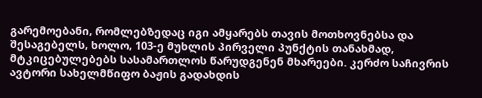გარემოებანი, რომლებზედაც იგი ამყარებს თავის მოთხოვნებსა და შესაგებელს, ხოლო, 103-ე მუხლის პირველი პუნქტის თანახმად, მტკიცებულებებს სასამართლოს წარუდგენენ მხარეები. კერძო საჩივრის ავტორი სახელმწიფო ბაჟის გადახდის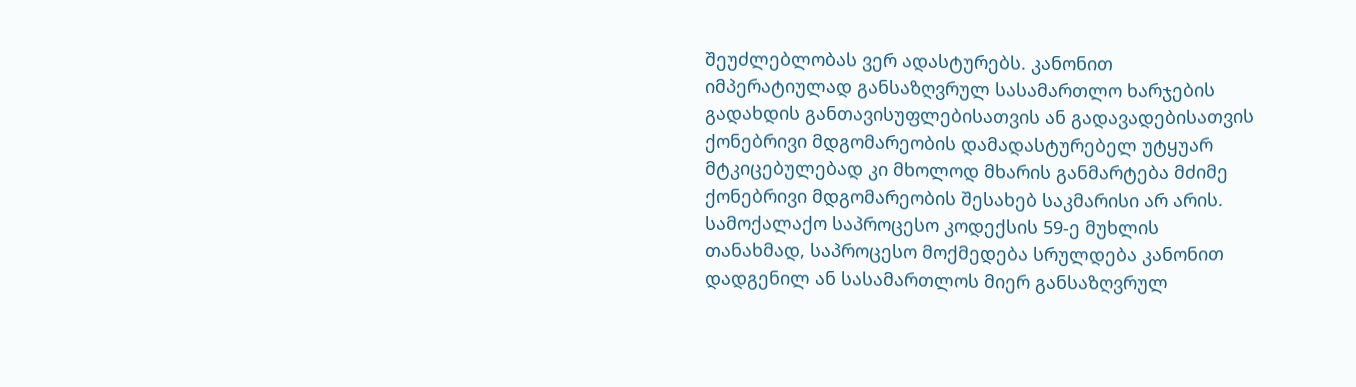შეუძლებლობას ვერ ადასტურებს. კანონით იმპერატიულად განსაზღვრულ სასამართლო ხარჯების გადახდის განთავისუფლებისათვის ან გადავადებისათვის ქონებრივი მდგომარეობის დამადასტურებელ უტყუარ მტკიცებულებად კი მხოლოდ მხარის განმარტება მძიმე ქონებრივი მდგომარეობის შესახებ საკმარისი არ არის.
სამოქალაქო საპროცესო კოდექსის 59-ე მუხლის თანახმად, საპროცესო მოქმედება სრულდება კანონით დადგენილ ან სასამართლოს მიერ განსაზღვრულ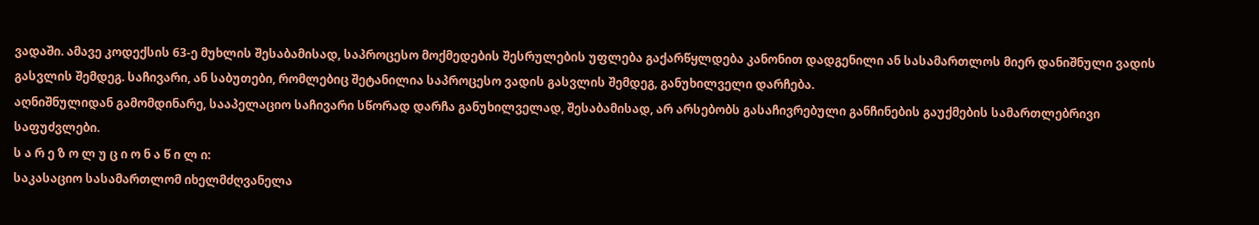ვადაში. ამავე კოდექსის 63-ე მუხლის შესაბამისად, საპროცესო მოქმედების შესრულების უფლება გაქარწყლდება კანონით დადგენილი ან სასამართლოს მიერ დანიშნული ვადის გასვლის შემდეგ. საჩივარი, ან საბუთები, რომლებიც შეტანილია საპროცესო ვადის გასვლის შემდეგ, განუხილველი დარჩება.
აღნიშნულიდან გამომდინარე, სააპელაციო საჩივარი სწორად დარჩა განუხილველად, შესაბამისად, არ არსებობს გასაჩივრებული განჩინების გაუქმების სამართლებრივი საფუძვლები.
ს ა რ ე ზ ო ლ უ ც ი ო ნ ა წ ი ლ ი:
საკასაციო სასამართლომ იხელმძღვანელა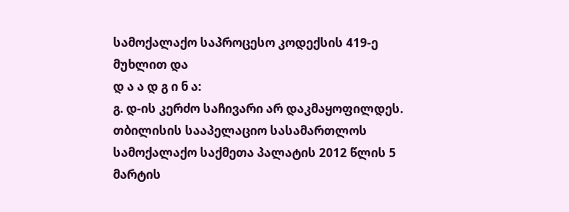სამოქალაქო საპროცესო კოდექსის 419-ე მუხლით და
დ ა ა დ გ ი ნ ა:
გ. დ-ის კერძო საჩივარი არ დაკმაყოფილდეს.
თბილისის სააპელაციო სასამართლოს სამოქალაქო საქმეთა პალატის 2012 წლის 5 მარტის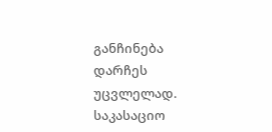განჩინება დარჩეს უცვლელად.
საკასაციო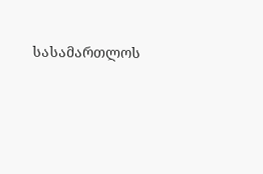სასამართლოს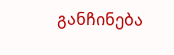განჩინება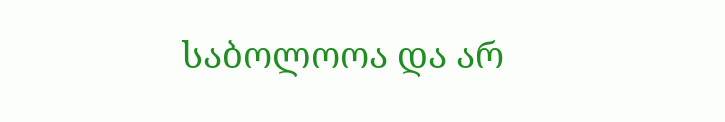საბოლოოა და არ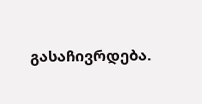გასაჩივრდება.